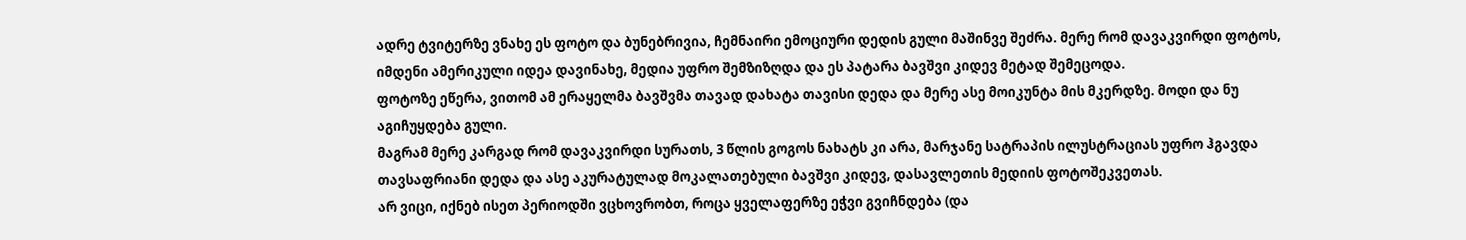ადრე ტვიტერზე ვნახე ეს ფოტო და ბუნებრივია, ჩემნაირი ემოციური დედის გული მაშინვე შეძრა. მერე რომ დავაკვირდი ფოტოს, იმდენი ამერიკული იდეა დავინახე, მედია უფრო შემზიზღდა და ეს პატარა ბავშვი კიდევ მეტად შემეცოდა.
ფოტოზე ეწერა, ვითომ ამ ერაყელმა ბავშვმა თავად დახატა თავისი დედა და მერე ასე მოიკუნტა მის მკერდზე. მოდი და ნუ აგიჩუყდება გული.
მაგრამ მერე კარგად რომ დავაკვირდი სურათს, 3 წლის გოგოს ნახატს კი არა, მარჯანე სატრაპის ილუსტრაციას უფრო ჰგავდა თავსაფრიანი დედა და ასე აკურატულად მოკალათებული ბავშვი კიდევ, დასავლეთის მედიის ფოტოშეკვეთას.
არ ვიცი, იქნებ ისეთ პერიოდში ვცხოვრობთ, როცა ყველაფერზე ეჭვი გვიჩნდება (და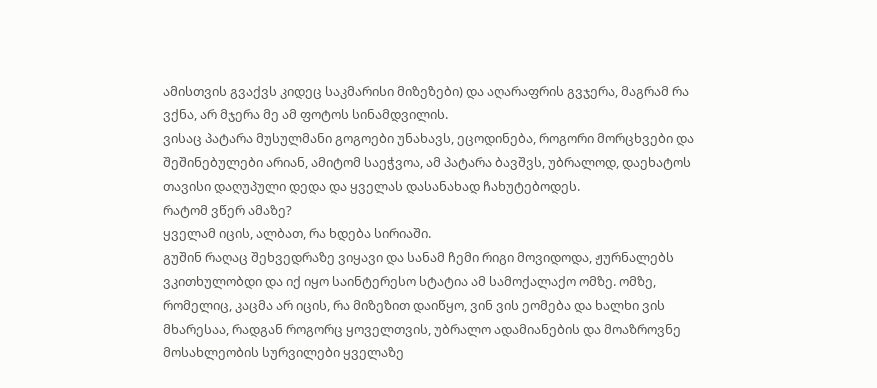ამისთვის გვაქვს კიდეც საკმარისი მიზეზები) და აღარაფრის გვჯერა, მაგრამ რა ვქნა, არ მჯერა მე ამ ფოტოს სინამდვილის.
ვისაც პატარა მუსულმანი გოგოები უნახავს, ეცოდინება, როგორი მორცხვები და შეშინებულები არიან, ამიტომ საეჭვოა, ამ პატარა ბავშვს, უბრალოდ, დაეხატოს თავისი დაღუპული დედა და ყველას დასანახად ჩახუტებოდეს.
რატომ ვწერ ამაზე?
ყველამ იცის, ალბათ, რა ხდება სირიაში.
გუშინ რაღაც შეხვედრაზე ვიყავი და სანამ ჩემი რიგი მოვიდოდა, ჟურნალებს ვკითხულობდი და იქ იყო საინტერესო სტატია ამ სამოქალაქო ომზე. ომზე, რომელიც, კაცმა არ იცის, რა მიზეზით დაიწყო, ვინ ვის ეომება და ხალხი ვის მხარესაა, რადგან როგორც ყოველთვის, უბრალო ადამიანების და მოაზროვნე მოსახლეობის სურვილები ყველაზე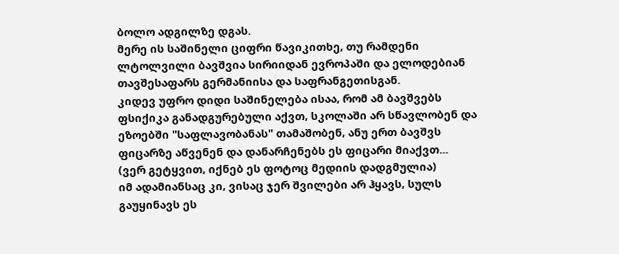ბოლო ადგილზე დგას.
მერე ის საშინელი ციფრი წავიკითხე, თუ რამდენი ლტოლვილი ბავშვია სირიიდან ევროპაში და ელოდებიან თავშესაფარს გერმანიისა და საფრანგეთისგან.
კიდევ უფრო დიდი საშინელება ისაა, რომ ამ ბავშვებს ფსიქიკა განადგურებული აქვთ, სკოლაში არ სწავლობენ და ეზოებში "საფლავობანას" თამაშობენ, ანუ ერთ ბავშვს ფიცარზე აწვენენ და დანარჩენებს ეს ფიცარი მიაქვთ...
(ვერ გეტყვით, იქნებ ეს ფოტოც მედიის დადგმულია)
იმ ადამიანსაც კი, ვისაც ჯერ შვილები არ ჰყავს, სულს გაუყინავს ეს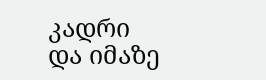კადრი და იმაზე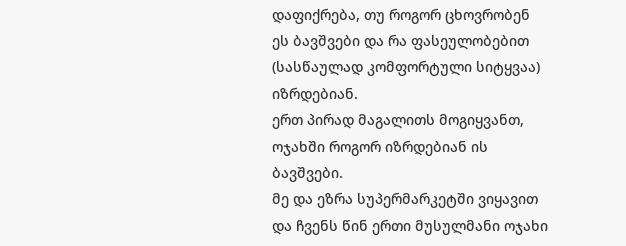დაფიქრება, თუ როგორ ცხოვრობენ ეს ბავშვები და რა ფასეულობებით (სასწაულად კომფორტული სიტყვაა) იზრდებიან.
ერთ პირად მაგალითს მოგიყვანთ, ოჯახში როგორ იზრდებიან ის ბავშვები.
მე და ეზრა სუპერმარკეტში ვიყავით და ჩვენს წინ ერთი მუსულმანი ოჯახი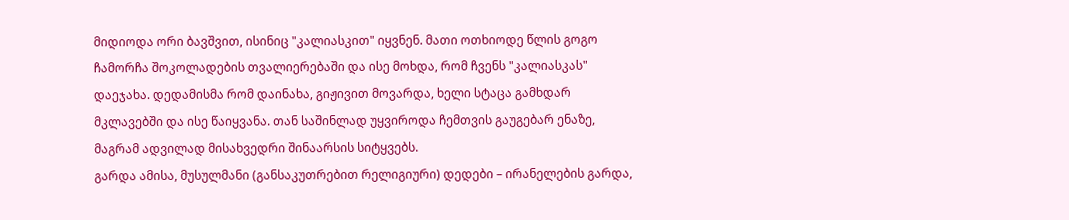მიდიოდა ორი ბავშვით, ისინიც "კალიასკით" იყვნენ. მათი ოთხიოდე წლის გოგო ჩამორჩა შოკოლადების თვალიერებაში და ისე მოხდა, რომ ჩვენს "კალიასკას" დაეჯახა. დედამისმა რომ დაინახა, გიჟივით მოვარდა, ხელი სტაცა გამხდარ მკლავებში და ისე წაიყვანა. თან საშინლად უყვიროდა ჩემთვის გაუგებარ ენაზე, მაგრამ ადვილად მისახვედრი შინაარსის სიტყვებს.
გარდა ამისა, მუსულმანი (განსაკუთრებით რელიგიური) დედები – ირანელების გარდა,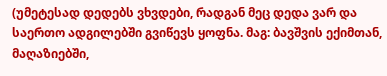(უმეტესად დედებს ვხვდები, რადგან მეც დედა ვარ და საერთო ადგილებში გვიწევს ყოფნა. მაგ: ბავშვის ექიმთან, მაღაზიებში,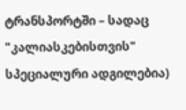ტრანსპორტში – სადაც "კალიასკებისთვის" სპეციალური ადგილებია)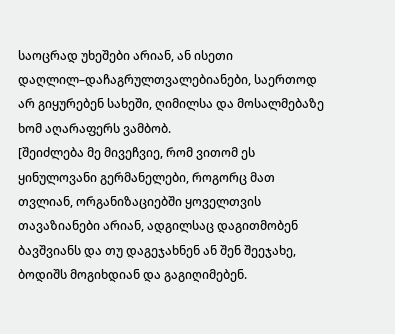საოცრად უხეშები არიან, ან ისეთი დაღლილ–დაჩაგრულთვალებიანები, საერთოდ არ გიყურებენ სახეში, ღიმილსა და მოსალმებაზე ხომ აღარაფერს ვამბობ.
[შეიძლება მე მივეჩვიე, რომ ვითომ ეს ყინულოვანი გერმანელები, როგორც მათ თვლიან, ორგანიზაციებში ყოველთვის თავაზიანები არიან, ადგილსაც დაგითმობენ ბავშვიანს და თუ დაგეჯახნენ ან შენ შეეჯახე, ბოდიშს მოგიხდიან და გაგიღიმებენ.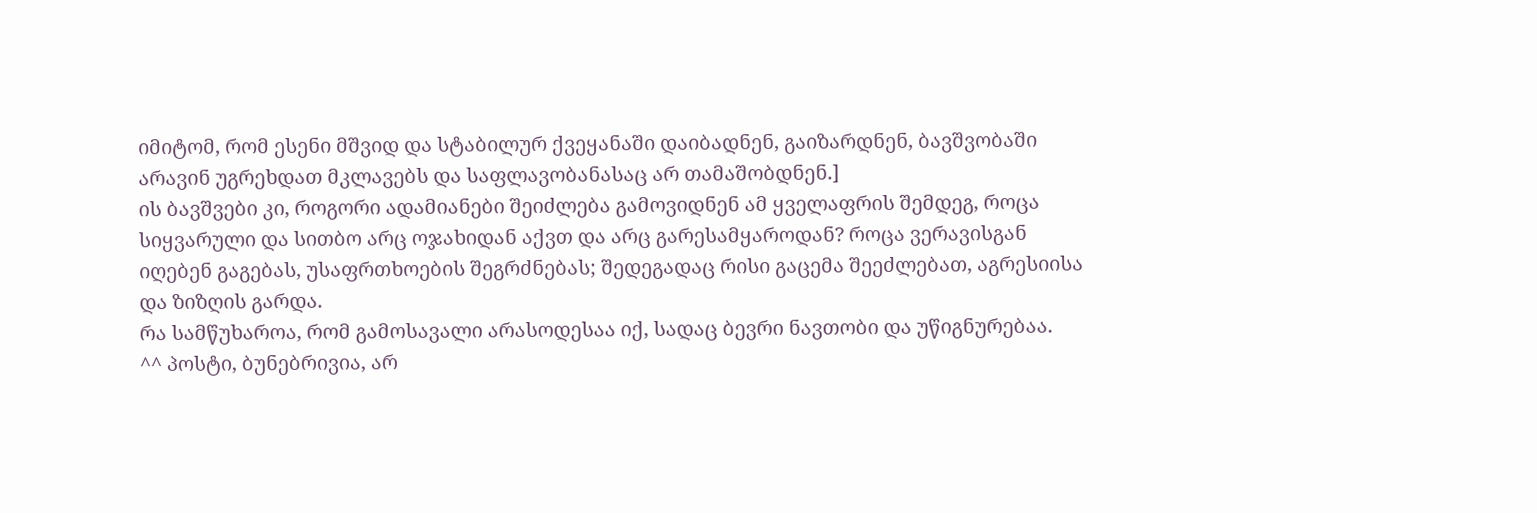იმიტომ, რომ ესენი მშვიდ და სტაბილურ ქვეყანაში დაიბადნენ, გაიზარდნენ, ბავშვობაში არავინ უგრეხდათ მკლავებს და საფლავობანასაც არ თამაშობდნენ.]
ის ბავშვები კი, როგორი ადამიანები შეიძლება გამოვიდნენ ამ ყველაფრის შემდეგ, როცა სიყვარული და სითბო არც ოჯახიდან აქვთ და არც გარესამყაროდან? როცა ვერავისგან იღებენ გაგებას, უსაფრთხოების შეგრძნებას; შედეგადაც რისი გაცემა შეეძლებათ, აგრესიისა და ზიზღის გარდა.
რა სამწუხაროა, რომ გამოსავალი არასოდესაა იქ, სადაც ბევრი ნავთობი და უწიგნურებაა.
^^ პოსტი, ბუნებრივია, არ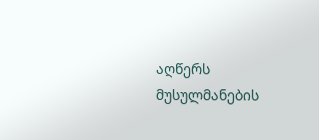აღწერს მუსულმანების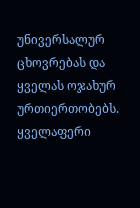უნივერსალურ ცხოვრებას და ყველას ოჯახურ ურთიერთობებს. ყველაფერი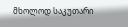მხოლოდ საკუთარი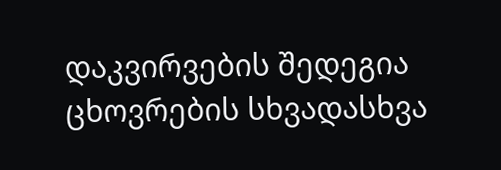დაკვირვების შედეგია ცხოვრების სხვადასხვა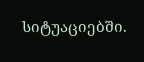სიტუაციებში.